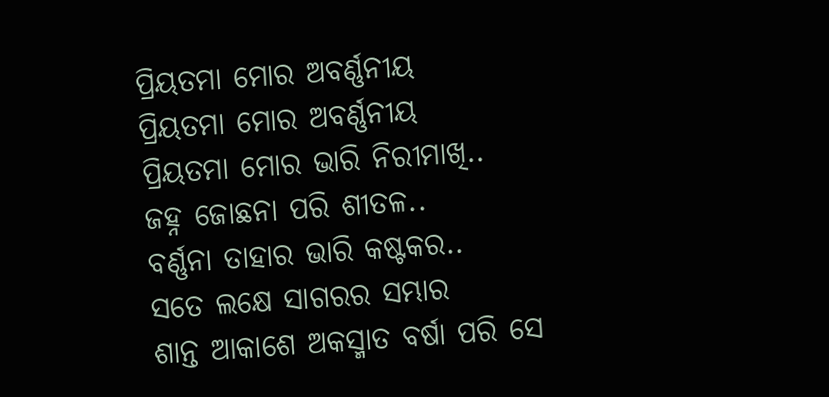ପ୍ରିୟତମା ମୋର ଅବର୍ଣ୍ଣନୀୟ
ପ୍ରିୟତମା ମୋର ଅବର୍ଣ୍ଣନୀୟ
ପ୍ରିୟତମା ମୋର ଭାରି ନିରୀମାଖି..
ଜହ୍ନ ଜୋଛନା ପରି ଶୀତଳ..
ବର୍ଣ୍ଣନା ତାହାର ଭାରି କଷ୍ଟକର..
ସତେ ଲକ୍ଷେ ସାଗରର ସମ୍ଭାର
ଶାନ୍ତ ଆକାଶେ ଅକସ୍ମାତ ବର୍ଷା ପରି ସେ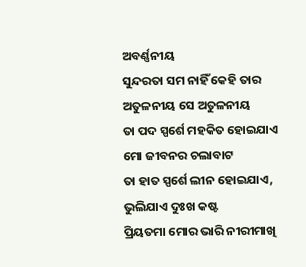ଅବର୍ଣ୍ଣନୀୟ
ସୁନ୍ଦରତା ସମ ନାହିଁ କେହି ତାର
ଅତୁଳନୀୟ ସେ ଅତୁଳନୀୟ
ତା ପଦ ସ୍ପର୍ଶେ ମହକିତ ହୋଇଯାଏ
ମୋ ଜୀବନର ଚଲାବାଟ
ତା ହାତ ସ୍ପର୍ଶେ ଲୀନ ହୋଇଯାଏ, ଭୁଲିଯାଏ ଦୁଃଖ କଷ୍ଟ
ପ୍ରିୟତମା ମୋର ଭାରି ନୀରୀମାଖି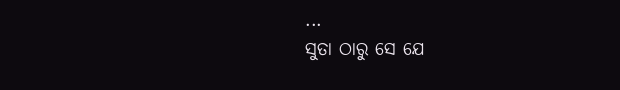...
ସୁତା ଠାରୁ ସେ ଯେ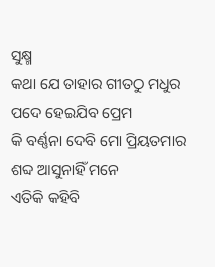ସୁକ୍ଷ୍ମ
କଥା ଯେ ତାହାର ଗୀତଠୁ ମଧୁର ପଦେ ହେଇଯିବ ପ୍ରେମ
କି ବର୍ଣ୍ଣନା ଦେବି ମୋ ପ୍ରିୟତମାର
ଶବ୍ଦ ଆସୁନାହିଁ ମନେ
ଏତିକି କହିବି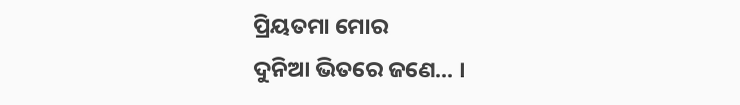ପ୍ରିୟତମା ମୋର
ଦୁନିଆ ଭିତରେ ଜଣେ... ।